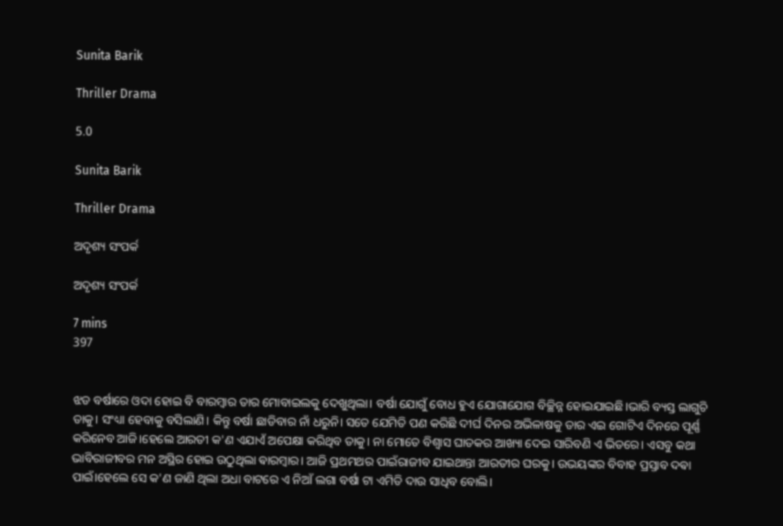Sunita Barik

Thriller Drama

5.0

Sunita Barik

Thriller Drama

ଅଦୃଶ୍ୟ ସଂପର୍କ

ଅଦୃଶ୍ୟ ସଂପର୍କ

7 mins
397


ଝଡ ବର୍ଷାରେ ଓଦା ହୋଇ ବି ବାରମ୍ବାର ତାର ମୋବାଇଲକୁ ଦେଖୁଥିଲା। ବର୍ଷା ଯୋଗୁଁ ବୋଧ ହୁଏ ଯୋଗାଯୋଗ ବିଚ୍ଛିନ୍ନ ହୋଇଯାଇଛି।ଭାରି ବ୍ୟସ୍ତ ଲାଗୁଚି ତାକୁ। ସଂଧ୍ୟା ହେବାକୁ ବସିଲାଣି। କିନ୍ତୁ ବର୍ଷା ଛାଡିବାର ନାଁ ଧରୁନି। ସତେ ଯେମିତି ପଣ କରିଛି ଦୀର୍ଘ ଦିନର ଅଭିଳାଷକୁ ତାର ଏଇ ଗୋଟିଏ ଦିନରେ ପୂର୍ଣ୍ଣ କରିନେବ ଆଜି।ହେଲେ ଆରତୀ କ'ଣ ଏଯାଏଁ ଅପେକ୍ଷା କରିଥିବ ତାକୁ। ନା ମୋତେ ବିଶ୍ଵାସ ଘାତକର ଆଖ୍ୟା ଦେଇ ସାରିବଣି ଏ ଭିତରେ। ଏସବୁ କଥା ଭାବିରାଜୀବର ମନ ଅସ୍ଥିର ହୋଇ ଉଠୁଥିଲା ଵାରମ୍ଵାର। ଆଜି ପ୍ରଥମଥର ପାଇଁରାଜୀବ ଯାଇଥାନ୍ତା ଆରତୀର ଘରକୁ। ଉଭୟଙ୍କର ବିବାହ ପ୍ରସ୍ତାବ ଦଵା ପାଇଁ।ହେଲେ ସେ କ'ଣ ଜାଣି ଥିଲା ଅଧା ବାଟରେ ଏ ନିଆଁ ଲଗା ବର୍ଷା ଟା ଏମିତି ଦାଉ ସାଧିବ ବୋଲି।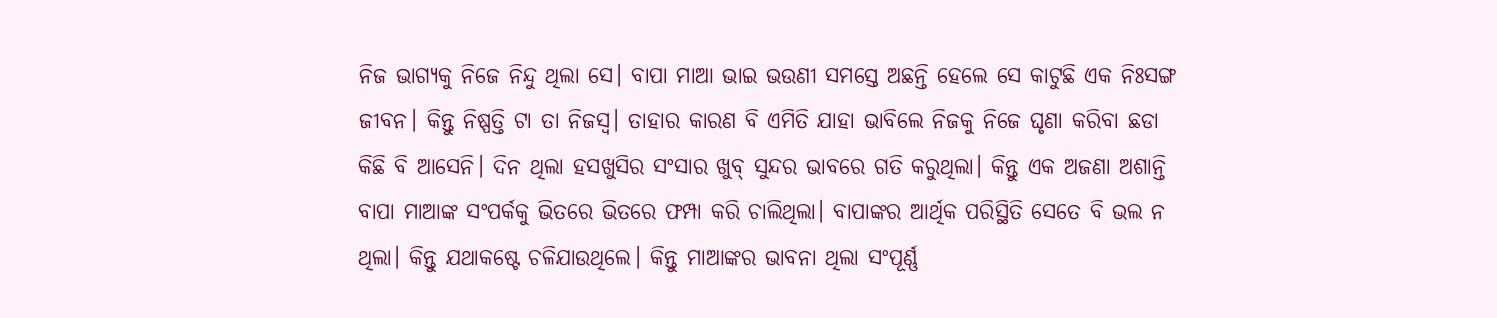ନିଜ ଭାଗ୍ୟକୁ ନିଜେ ନିନ୍ଦୁ ଥିଲା ସେ। ବାପା ମାଆ ଭାଇ ଭ‌ଉଣୀ ସମସ୍ତେ ଅଛନ୍ତି ହେଲେ ସେ କାଟୁଛି ଏକ ନିଃସଙ୍ଗ ଜୀବନ। କିନ୍ତୁ ନିଷ୍ପତ୍ତି ଟା ତା ନିଜସ୍ଵ। ତାହାର କାରଣ ବି ଏମିତି ଯାହା ଭାବିଲେ ନିଜକୁ ନିଜେ ଘୃଣା କରିବା ଛଡା କିଛି ବି ଆସେନି। ଦିନ ଥିଲା ହସଖୁସିର ସଂସାର ଖୁବ୍ ସୁନ୍ଦର ଭାବରେ ଗତି କରୁଥିଲା। କିନ୍ତୁ ଏକ ଅଜଣା ଅଶାନ୍ତି ବାପା ମାଆଙ୍କ ସଂପର୍କକୁ ଭିତରେ ଭିତରେ ଫମ୍ପା କରି ଚାଲିଥିଲା। ବାପାଙ୍କର ଆର୍ଥିକ ପରିସ୍ଥିତି ସେତେ ବି ଭଲ ନ ଥିଲା। କିନ୍ତୁ ଯଥାକଷ୍ଟେ ଚଳିଯାଉଥିଲେ। କିନ୍ତୁ ମାଆଙ୍କର ଭାବନା ଥିଲା ସଂପୂର୍ଣ୍ଣ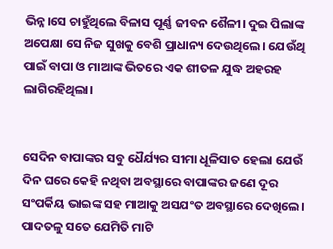ଭିନ୍ନ।ସେ ଚାହୁଁଥିଲେ ବିଳାସ ପୂର୍ଣ୍ଣ ଜୀବନ ଶୈଳୀ। ଦୁଇ ପିଲାଙ୍କ ଅପେକ୍ଷା ସେ ନିଜ ସୁଖକୁ ବେଶି ପ୍ରାଧାନ୍ୟ ଦେଉଥିଲେ। ଯେଉଁଥି ପାଇଁ ବାପା ଓ ମାଆଙ୍କ ଭିତରେ ଏକ ଶୀତଳ ଯୁଦ୍ଧ ଅହରହ ଲାଗିରହିଥିଲା।


ସେଦିନ ବାପାଙ୍କର ସବୁ ଧୈର୍ଯ୍ୟର ସୀମା ଧୂଳିସାତ ହେଲା ଯେଉଁ ଦିନ ଘରେ କେହି ନଥିବା ଅବସ୍ଥାରେ ବାପାଙ୍କର ଜଣେ ଦୂର ସଂପର୍କିୟ ଭାଇଙ୍କ ସହ ମାଆକୁ ଅସଯଂତ ଅବସ୍ଥାରେ ଦେଖିଲେ। ପାଦତଳୁ ସତେ ଯେମିତି ମାଟି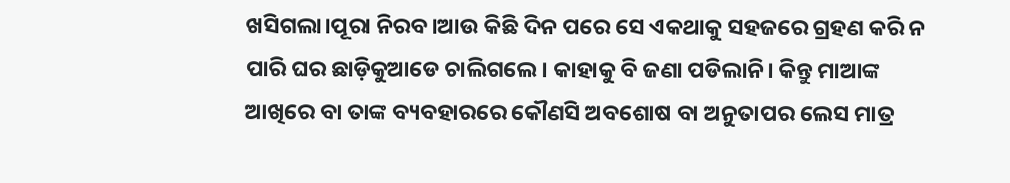ଖସିଗଲା।ପୂରା ନିରବ।ଆଉ କିଛି ଦିନ ପରେ ସେ ଏକଥାକୁ ସହଜରେ ଗ୍ରହଣ କରି ନ ପାରି ଘର ଛାଡ଼ିକୁଆଡେ ଚାଲିଗଲେ। କାହାକୁ ବି ଜଣା ପଡିଲାନି। କିନ୍ତୁ ମାଆଙ୍କ ଆଖିରେ ବା ତାଙ୍କ ବ୍ୟବହାରରେ କୌଣସି ଅବଶୋଷ ବା ଅନୁତାପର ଲେସ ମାତ୍ର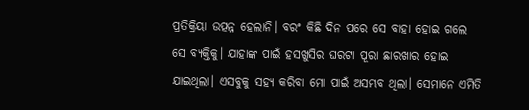ପ୍ରତିକ୍ରିୟା ଉତ୍ପନ୍ନ ହେଲାନି। ବରଂ କିଛି ଦିନ ପରେ ସେ ବାହା ହୋଇ ଗଲେ ସେ ବ୍ୟକ୍ତିକୁ। ଯାହାଙ୍କ ପାଇଁ ହସଖୁସିର ଘରଟା ପୂରା ଛାରଖାର ହୋଇ ଯାଇଥିଲା। ଏସବୁକୁ ସହ୍ୟ କରିବା ମୋ ପାଇଁ ଅସମ୍ଭବ ଥିଲା। ସେମାନେ ଏମିତି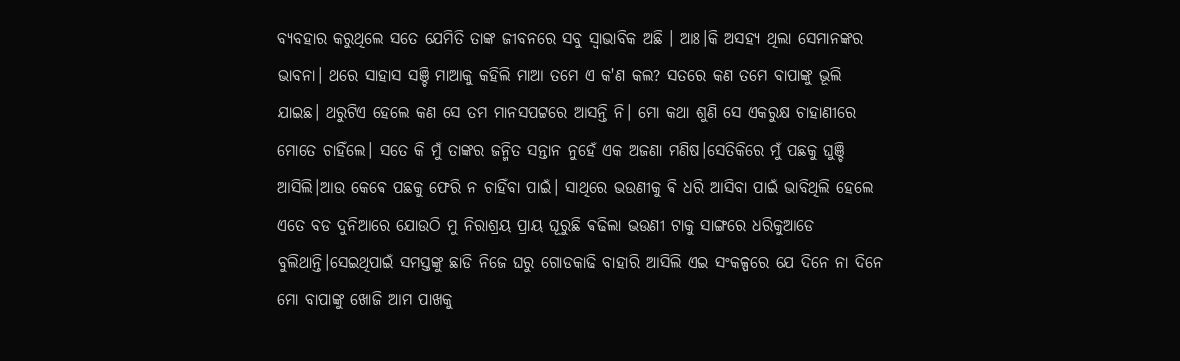ବ୍ୟବହାର କରୁଥିଲେ ସତେ ଯେମିତି ତାଙ୍କ ଜୀବନରେ ସବୁ ସ୍ଵାଭାବିକ ଅଛି । ଆଃ।କି ଅସହ୍ୟ ଥିଲା ସେମାନଙ୍କର ଭାବନା। ଥରେ ସାହାସ ସଞ୍ଚି ମାଆକୁ କହିଲି ମାଆ ତମେ ଏ କ'ଣ କଲ? ସତରେ କଣ ତମେ ବାପାଙ୍କୁ ଭୂଲି ଯାଇଛ। ଥରୁଟିଏ ହେଲେ କଣ ସେ ତମ‌ ମାନସପଟ୍ଟରେ ଆସନ୍ତି ନି। ମୋ କଥା ଶୁଣି ସେ ଏକରୁକ୍ଷ ଚାହାଣୀରେ ମୋତେ ଚାହିଁଲେ‌। ସତେ କି ମୁଁ ତାଙ୍କର ଜନ୍ମିତ ସନ୍ତାନ ନୁହେଁ ଏକ ଅଜଣା ମଣିଷ।ସେତିକିରେ ମୁଁ ପଛକୁ ଘୁଞ୍ଚି ଆସିଲି।ଆଉ କେଵେ ପଛକୁ ଫେରି ନ ଚାହିଁବା ପାଇଁ। ସାଥିରେ ଭ‌ଉଣୀକୁ ଵି ଧରି ଆସିବା ପାଇଁ ଭାବିଥିଲି ହେଲେ ଏତେ ବଡ ଦୁନିଆରେ ଯୋଉଠି ମୁ ନିରାଶ୍ରୟ ପ୍ରାୟ ଘୂରୁଛି ଵଢିଲା ଭ‌ଉଣୀ ଟାକୁ ସାଙ୍ଗରେ ଧରିକୁଆଡେ ବୁଲିଥାନ୍ତି।ସେଇଥିପାଇଁ ସମସ୍ତଙ୍କୁ ଛାଡି ନିଜେ ଘରୁ ଗୋଡ‌କାଢି ବାହାରି ଆସିଲି ଏଇ ସଂକଳ୍ପରେ ଯେ ଦିନେ ନା ଦିନେ ମୋ ବାପାଙ୍କୁ ଖୋଜି ଆମ ପାଖକୁ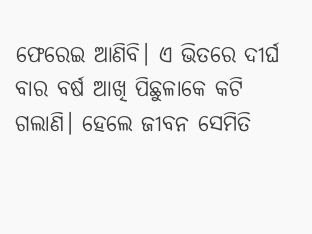ଫେରେଇ ଆଣିବି। ଏ ଭିତରେ ଦୀର୍ଘ ବାର ବର୍ଷ ଆଖି ପିଛୁଳାକେ କଟି ଗଲାଣି। ହେଲେ ଜୀବନ ସେମିତି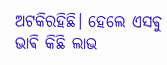ଅଟକିରହିଛି। ହେଲେ ଏସଵୁ ଭାଵି କିଛି ଲାଭ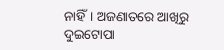ନାହିଁ। ଅଜଣାତରେ ଆଖିରୁ ଦୁଇଟୋପା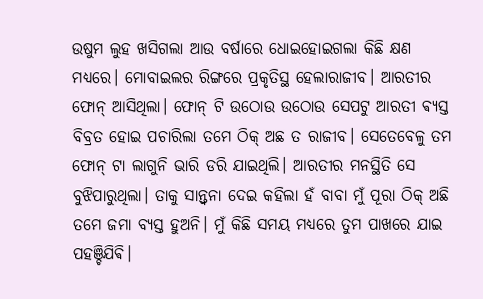ଉଷୁମ ଲୁହ ଖସିଗଲା ଆଉ ବର୍ଷାରେ ଧୋଇହୋଇଗଲା କିଛି କ୍ଷଣ ମଧ୍ୟରେ। ମୋବାଇଲର ରିଙ୍ଗରେ ପ୍ରକୃତିସ୍ଥ ହେଲାରାଜୀବ। ଆରତୀର ଫୋନ୍ ଆସିଥିଲା। ଫୋନ୍ ଟି ଉଠୋଉ ଉଠୋଉ ସେପଟୁ ଆରତୀ ଵ୍ୟସ୍ତ ବିବ୍ରତ ହୋଇ ପଚାରିଲା ତମେ ଠିକ୍ ଅଛ ତ ରାଜୀବ। ସେତେବେଳୁ ତମ ଫୋନ୍ ଟା ଲାଗୁନି ଭାରି ଡରି ଯାଇଥିଲି। ଆରତୀର ମନସ୍ଥିତି ସେ ବୁଝିପାରୁଥିଲା। ତାକୁ ସାନ୍ତ୍ଵନା ଦେଇ କହିଲା ହଁ ବାବା ମୁଁ ପୂରା ଠିକ୍ ଅଛି ତମେ ଜମା ବ୍ୟସ୍ତ ହୁଅନି। ମୁଁ କିଛି ସମୟ ମଧ୍ୟରେ ତୁମ ପାଖରେ ଯାଇ ପହଞ୍ଚିଯିଵି।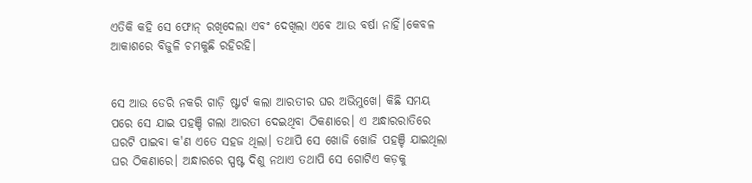ଏତିକି କହି ସେ ଫୋନ୍ ରଖିଦେଲା ଏବଂ ଦେଖିଲା‌ ଏଵେ ଆଉ ବର୍ଷା ନାହିଁ।କେବଳ ଆକାଶରେ ବିଜୁଳି ଚମକୁଛି ର‌ହିରହି।


ସେ ଆଉ ଡେରି ନକରି ଗାଡ଼ି ଷ୍ଟାର୍ଟ କଲା ଆରତୀର ଘର ଅଭିମୁଖେ। କିଛି ସମୟ ପରେ ସେ ଯାଇ ପହଞ୍ଚି ଗଲା ଆରତୀ ଦେଇଥିବା ଠିକଣାରେ। ଏ ଅନ୍ଧାରରାତିରେ ଘରଟି ପାଇବା କ'ଣ ଏତେ ସହଜ ଥିଲା। ତଥାପି ସେ ଖୋଜି ଖୋଜି ପହଞ୍ଚି ଯାଇଥିଲା ଘର ଠିକଣାରେ। ଅନ୍ଧାରରେ ସ୍ପଷ୍ଟ ଦିଶୁ ନଥାଏ ତଥାପି ସେ ଗୋଟିଏ କଡ଼କୁ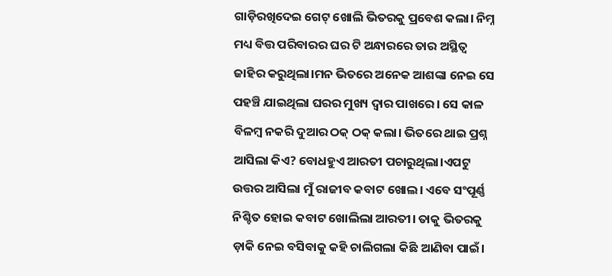ଗାଡ଼ିରଖିଦେଇ ଗେଟ୍ ଖୋଲି ଭିତରକୁ ପ୍ରବେଶ କଲା। ନିମ୍ନ ମଧ୍ୟ ବିତ୍ତ ପରିବାରର ଘର ଟି ଅନ୍ଧାରରେ ତାର ଅସ୍ଥିତ୍ଵ ଜାହିର କରୁଥିଲା।ମନ ଭିତରେ ଅନେକ ଆଶଙ୍କା ନେଇ ସେ ପହଞ୍ଚି ଯାଇଥିଲା ଘରର ମୁଖ୍ୟ ଦ୍ଵାର ପାଖରେ। ସେ କାଳ ବିଳମ୍ବ ନକରି ଦୁଆର ଠକ୍ ଠକ୍ କଲା। ଭିତରେ ଥାଇ ପ୍ରଶ୍ନ ଆସିଲା କିଏ? ବୋଧହୁଏ ଆରତୀ ପଚାରୁଥିଲା।ଏପଟୁ ଉତ୍ତର ଆସିଲା ମୁଁ ରାଜୀବ କବାଟ ଖୋଲ। ଏବେ ସଂପୂର୍ଣ୍ଣ ନିଶ୍ଚିତ ହୋଇ କବାଟ ଖୋଲିଲା ଆରତୀ। ତାକୁ ଭିତରକୁ ଡ଼ାକି ନେଇ ବସିବାକୁ କହି ଚାଲିଗଲା କିଛି ଆଣିବା ପାଇଁ।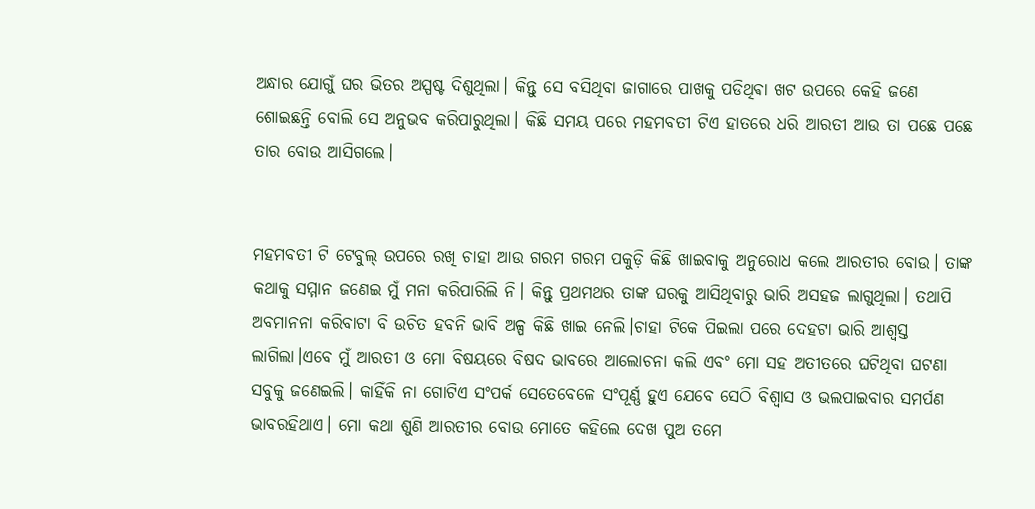ଅନ୍ଧାର ଯୋଗୁଁ ଘର ଭିତର ଅସ୍ପଷ୍ଟ ଦିଶୁଥିଲା। କିନ୍ତୁ ସେ ବସିଥିବା ଜାଗାରେ ପାଖକୁ ପଡିଥିଵା ଖଟ ଉପରେ କେହି ଜଣେ ଶୋଇଛନ୍ତି ବୋଲି ସେ ଅନୁଭବ କରିପାରୁଥିଲା। କିଛି ସମୟ ପରେ ମହମବତୀ ଟିଏ ହାତରେ ଧରି ଆରତୀ ଆଉ ତା ପଛେ ପଛେ ତାର ବୋଉ ଆସିଗଲେ।


ମହମବତୀ ଟି ଟେବୁଲ୍ ଉପରେ ରଖି ଚାହା ଆଉ ଗରମ ଗରମ ପକୁଡ଼ି କିଛି ଖାଇବାକୁ ଅନୁରୋଧ କଲେ ଆରତୀର ବୋଉ। ତାଙ୍କ କଥାକୁ ସମ୍ମାନ ଜଣେଇ ମୁଁ ମନା କରିପାରିଲି ନି। କିନ୍ତୁ ପ୍ରଥମଥର ତାଙ୍କ ଘରକୁ ଆସିଥିବାରୁ ଭାରି ଅସହଜ ଲାଗୁଥିଲା। ତଥାପି ଅବମାନନା କରିବାଟା ବି ଉଚିତ ହବନି ଭାବି ଅଳ୍ପ କିଛି ଖାଇ ନେଲି।ଚାହା ଟିକେ ପିଇଲା ପରେ ଦେହଟା ଭାରି ଆଶ୍ବସ୍ତ ଲାଗିଲା।ଏବେ ମୁଁ ଆରତୀ ଓ ମୋ ବିଷୟରେ ବିଷଦ ଭାବରେ ଆଲୋଚନା କଲି ଏବଂ ମୋ ସହ ଅତୀତରେ ଘଟିଥିବା ଘଟଣା ସବୁକୁ ଜଣେଇଲି। କାହିଁକି ନା ଗୋଟିଏ ସଂପର୍କ ସେତେବେଳେ ସଂପୂର୍ଣ୍ଣ ହୁଏ ଯେବେ ସେଠି ବିଶ୍ୱାସ ଓ ଭଲପାଇବାର ସମର୍ପଣ ଭାବରହିଥାଏ। ମୋ କଥା ଶୁଣି ଆରତୀର ବୋଉ ମୋତେ କହିଲେ ଦେଖ ପୁଅ ତମେ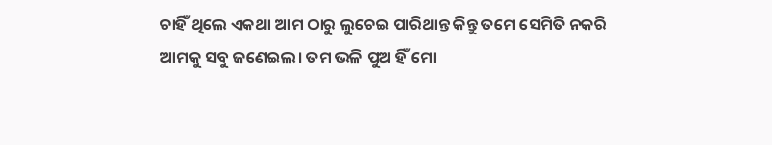ଚାହିଁ ଥିଲେ ଏକଥା ଆମ ଠାରୁ ଲୁଚେଇ ପାରିଥାନ୍ତ କିନ୍ତୁ ତମେ ସେମିତି ନକରି ଆମକୁ ସବୁ ଜଣେଇଲ। ତମ ଭଳି ପୁଅ ହିଁ ମୋ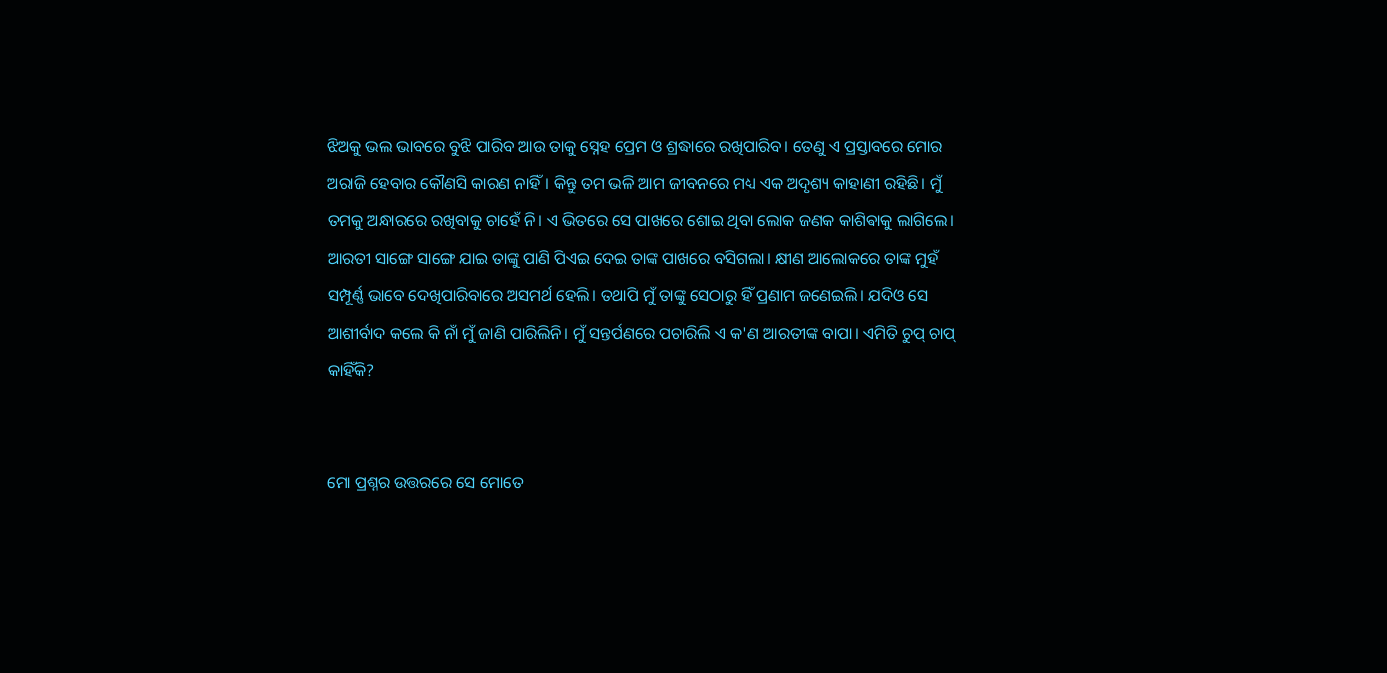ଝିଅକୁ ଭଲ ଭାବରେ ବୁଝି ପାରିବ ଆଉ ତାକୁ ସ୍ନେହ ପ୍ରେମ ଓ ଶ୍ରଦ୍ଧାରେ ରଖିପାରିବ। ତେଣୁ ଏ ପ୍ରସ୍ତାବରେ ମୋର ଅରାଜି ହେବାର କୌଣସି କାରଣ ନାହିଁ। କିନ୍ତୁ ତମ ଭଳି ଆମ ଜୀବନରେ ମଧ୍ୟ ଏକ ଅଦୃଶ୍ୟ କାହାଣୀ ରହିଛି। ମୁଁ ତମକୁ ଅନ୍ଧାରରେ ରଖିବାକୁ ଚାହେଁ ନି। ଏ ଭିତରେ ସେ ପାଖରେ ଶୋଇ ଥିବା ଲୋକ ଜଣକ କାଶିଵାକୁ ଲାଗିଲେ। ଆରତୀ ସାଙ୍ଗେ ସାଙ୍ଗେ ଯାଇ ତାଙ୍କୁ ପାଣି ପିଏଇ ଦେଇ ତାଙ୍କ ପାଖରେ ବସିଗଲା। କ୍ଷୀଣ ଆଲୋକରେ ତାଙ୍କ ମୁହଁ ସମ୍ପୂର୍ଣ୍ଣ ଭାବେ ଦେଖିପାରିବାରେ ଅସମର୍ଥ ହେଲି। ତଥାପି ମୁଁ ତାଙ୍କୁ ସେଠାରୁ ହିଁ ପ୍ରଣାମ ଜଣେଇଲି। ଯଦିଓ ସେ ଆଶୀର୍ବାଦ କଲେ କି ନାଁ ମୁଁ ଜାଣି ପାରିଲିନି। ମୁଁ ସନ୍ତର୍ପଣରେ ପଚାରିଲି ଏ କ'ଣ ଆରତୀଙ୍କ ବାପା। ଏମିତି ଚୁପ୍ ଚାପ୍ କାହିଁକି?


ମୋ ପ୍ରଶ୍ନର ଉତ୍ତରରେ ସେ ମୋତେ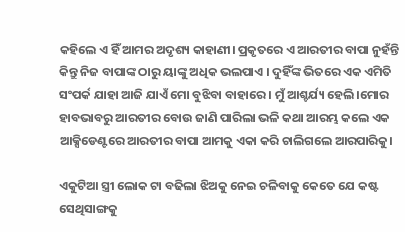କହିଲେ ଏ ହିଁ ଆମର ଅଦୃଶ୍ୟ କାହାଣୀ। ପ୍ରକୃତରେ ଏ ଆରତୀର ବାପା ନୁହଁନ୍ତି କିନ୍ତୁ ନିଜ ବାପାଙ୍କ ଠାରୁ ୟାଙ୍କୁ ଅଧିକ ଭଲପାଏ । ଦୁହିଁଙ୍କ ଭିତରେ ଏକ ଏମିତି ସଂପର୍କ ଯାହା ଆଜି ଯାଏଁ ମୋ ବୁଝିବା ବାହାରେ। ମୁଁ ଆଶ୍ଚର୍ଯ୍ୟ ହେଲି।ମୋର ହାବଭାବରୁ ଆରତୀର ବୋଉ ଜାଣି ପାରିଲା ଭଳି କଥା ଆରମ୍ଭ କଲେ ଏକ ଆକ୍ସିଡେଣ୍ଟରେ ଆରତୀର ବାପା ଆମକୁ ଏକା କରି ଚାଲିଗଲେ ଆରପାରିକୁ।

ଏକୁଟିଆ ସ୍ତ୍ରୀ ଲୋକ ଟା ବଢିଲା ଝିଅକୁ ନେଇ ଚଳିବାକୁ କେତେ ଯେ କଷ୍ଟ ସେଥିସାଙ୍ଗକୁ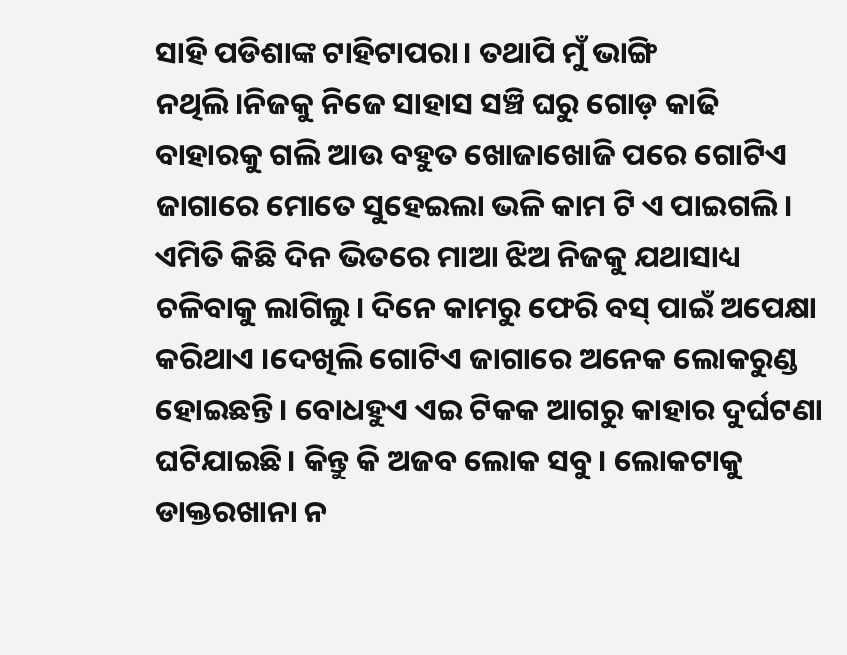ସାହି ପଡିଶାଙ୍କ ଟାହିଟାପରା। ତଥାପି ମୁଁ ଭାଙ୍ଗି ନଥିଲି।ନିଜକୁ ନିଜେ ସାହାସ ସଞ୍ଚି ଘରୁ ଗୋଡ଼ କାଢି ବାହାରକୁ ଗଲି ଆଉ ବହୁତ ଖୋଜାଖୋଜି ପରେ ଗୋଟିଏ ଜାଗାରେ ମୋତେ ସୁହେଇଲା ଭଳି କାମ ଟି ଏ ପାଇଗଲି। ଏମିତି କିଛି ଦିନ ଭିତରେ ମାଆ ଝିଅ ନିଜକୁ ଯଥାସାଧ୍ୟ ଚଳିବାକୁ ଲାଗିଲୁ। ଦିନେ କାମରୁ ଫେରି ବସ୍ ପାଇଁ ଅପେକ୍ଷା କରିଥାଏ ।ଦେଖିଲି ଗୋଟିଏ ଜାଗାରେ ଅନେକ ଲୋକରୁଣ୍ଡ ହୋଇଛନ୍ତି। ବୋଧହୁଏ ଏଇ ଟିକକ ଆଗରୁ କାହାର ଦୁର୍ଘଟଣା ଘଟିଯାଇଛି। କିନ୍ତୁ କି ଅଜବ ଲୋକ ସବୁ। ଲୋକଟାକୁ ଡାକ୍ତରଖାନା ନ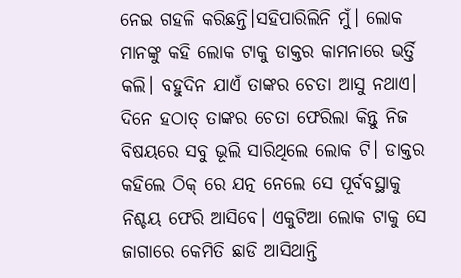ନେଇ ଗହଳି କରିଛନ୍ତି।ସହିପାରିଲିନି ମୁଁ। ଲୋକ ମାନଙ୍କୁ କହି ଲୋକ ଟାକୁ ଡାକ୍ତର କାମନାରେ ଭର୍ତ୍ତି କଲି। ବହୁଦିନ ଯାଏଁ ତାଙ୍କର ଚେତା ଆସୁ ନଥାଏ। ଦିନେ ହଠାତ୍ ତାଙ୍କର ଚେତା ଫେରିଲା କିନ୍ତୁ ନିଜ ବିଷୟରେ ସବୁ ଭୂଲି ସାରିଥିଲେ ଲୋକ ଟି। ଡାକ୍ତର କହିଲେ ଠିକ୍ ରେ ଯତ୍ନ ନେଲେ ସେ ପୂର୍ବବସ୍ଥାକୁ ନିଶ୍ଚୟ ଫେରି ଆସିବେ। ଏକୁଟିଆ ଲୋକ ଟାକୁ ସେ ଜାଗାରେ କେମିତି ଛାଡି ଆସିଥାନ୍ତି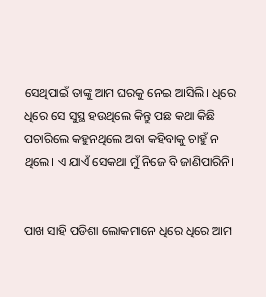ସେଥିପାଇଁ ତାଙ୍କୁ ଆମ ଘରକୁ ନେଇ ଆସିଲି। ଧିରେ ଧିରେ ସେ ସୁସ୍ଥ ହ‌ଉଥିଲେ କିନ୍ତୁ ପଛ କଥା କିଛି ପଚାରିଲେ କହୁନଥିଲେ ଅବା କହିବାକୁ ଚାହୁଁ ନ ଥିଲେ। ଏ ଯାଏଁ ସେକଥା ମୁଁ ନିଜେ ବି ଜାଣିପାରିନି।


ପାଖ ସାହି ପଡିଶା ଲୋକମାନେ ଧିରେ ଧିରେ ଆମ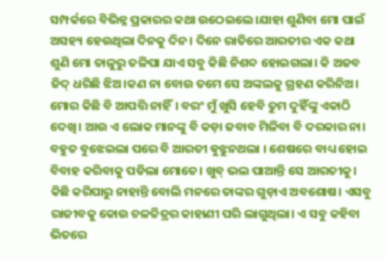ସମ୍ପର୍କରେ ବିଭିନ୍ନ ପ୍ରକାରର କଥା ଉଠେଇଲେ।ଯାହା ଶୁଣିବା ମୋ ପାଇଁ ଅସହ୍ୟ ହେଉଥିଲା ଦିନକୁ ଦିନ। ଦିନେ ରାତିରେ ଆରତୀର ଏକ କଥା ଶୁଣି ମୋ ତାଳୁରୁ ତଳିପା ଯାଏ ସବୁ କିଛି ନିଶବ୍ଦ ହୋଇଗଲା। କି ଅଜବ ଜିଦ୍ ଧରିଛି ଝିଅ।କଣ ନା ବୋଉ ତମେ ସେ ଅଙ୍କଲକୁ ଗ୍ରହଣ କରିନିଅ। ମୋର କିଛି ବି ଆପତ୍ତି ନାହିଁ। ବରଂ ମୁଁ ଖୁସି ହେବି ତୁମ ଦୁହିଁଙ୍କୁ ଏକାଠି ଦେଖି। ଆଉ ଏ ଲୋକ ମାନଙ୍କୁ ବି କଡ଼ା ଜବାବ ମିଳିବା ବି ଦରକାର ନା। ବହୁତ ବୁଝେଇଲା ପରେ ବି ଆରତୀ ଵୁଝୁନଥଲା । ଶେଷରେ ବାଧ୍ୟ ହୋଇ ବିବାହ କରିବାକୁ ପଡିଲା ମୋତେ। ଖୁବ୍ ଭଲ ପାଆନ୍ତି ସେ ଆରତୀକୁ। କିଛି କରିପାରୁ ନାହାନ୍ତି ବୋଲି ମନରେ ତାଙ୍କର ଗୁଡ଼ାଏ ଅବଶୋଷ। ଏସବୁ ରାଜୀବକୁ କୋଉ ଚଳଚ୍ଚିତ୍ରର କାହାଣୀ ପରି ଲାଗୁଥିଲା। ଏ ସବୁ କହିବା ଭିତରେ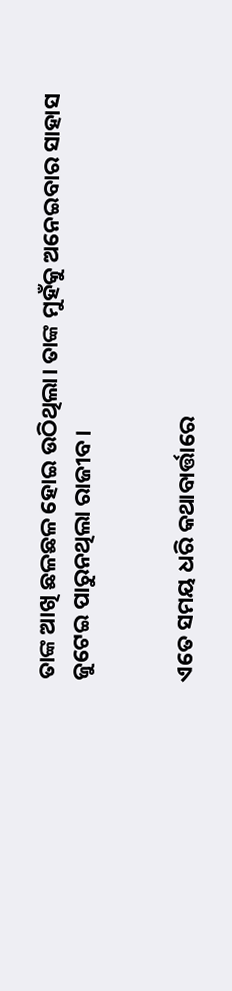ତାଙ୍କ ଆଖି ଛଳଛଳ ହୋଇ ଉଠିଥିଲା। ତାଙ୍କ ମୁହଁକୁ ଅନେଇବାର ସାହାସ ଜୁଟେଇ ପାରୁନଥିଲା ରାଜୀବ।


ଏତେ ସମୟ ଧରି କଥାବାର୍ତ୍ତାରେ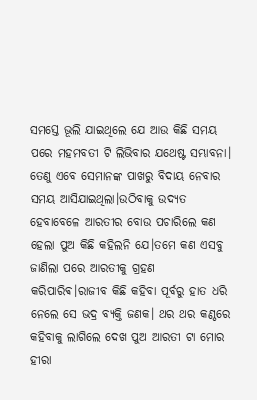ସମସ୍ତେ ଭୂଲି ଯାଇଥିଲେ ଯେ ଆଉ କିଛି ସମୟ ପରେ ମହମବତୀ ଟି ଲିଭିବାର ଯଥେଷ୍ଟ ସମ୍ଭାବନା। ତେଣୁ ଏବେ ସେମାନଙ୍କ ପାଖରୁ ବିଦାୟ ନେବାର ସମୟ ଆସିଯାଇଥିଲା।ଉଠିବାକୁ ଉଦ୍ୟତ ହେବାବେଳେ ଆରତୀର ବୋଉ ପଚାରିଲେ କଣ ହେଲା ପୁଅ କିଛି କହିଲନି ଯେ।ତମେ କଣ ଏସବୁ ଜାଣିଲା ପରେ ଆରତୀକୁ ଗ୍ରହଣ କରିପାରିଵ।ରାଜୀବ କିଛି କହିବା ପୂର୍ବରୁ ହାତ ଧରି ନେଲେ ସେ ଭଦ୍ର ବ୍ୟକ୍ତି ଜଣକ। ଥର ଥର କଣ୍ଠରେ କହିବାକୁ ଲାଗିଲେ ଦେଖ ପୁଅ ଆରତୀ ଟା ମୋର ହୀରା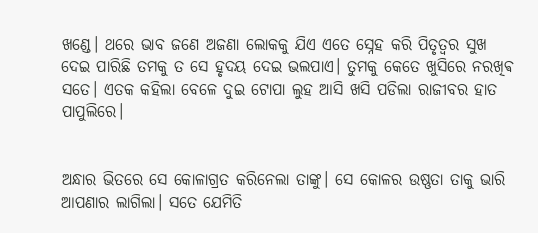ଖଣ୍ଡେ। ଥରେ ଭାବ ଜଣେ ଅଜଣା ଲୋକକୁ ଯିଏ ଏତେ ସ୍ନେହ କରି ପିତୃତ୍ଵର ସୁଖ ଦେଇ ପାରିଛି ତମକୁ ତ ସେ ହୃଦୟ ଦେଇ ଭଲପାଏ। ତୁମକୁ କେତେ ଖୁସିରେ ନରଖିଵ ସତେ। ଏତକ କହିଲା ବେଳେ ଦୁଇ ଟୋପା ଲୁହ ଆସି ଖସି ପଡିଲା ରାଜୀବର ହାତ ପାପୁଲିରେ।


ଅନ୍ଧାର ଭିତରେ ସେ କୋଳାଗ୍ରତ କରିନେଲା ତାଙ୍କୁ। ସେ କୋଳର ଉଷ୍ଣତା ତାକୁ ଭାରି ଆପଣାର ଲାଗିଲା। ସତେ ଯେମିତି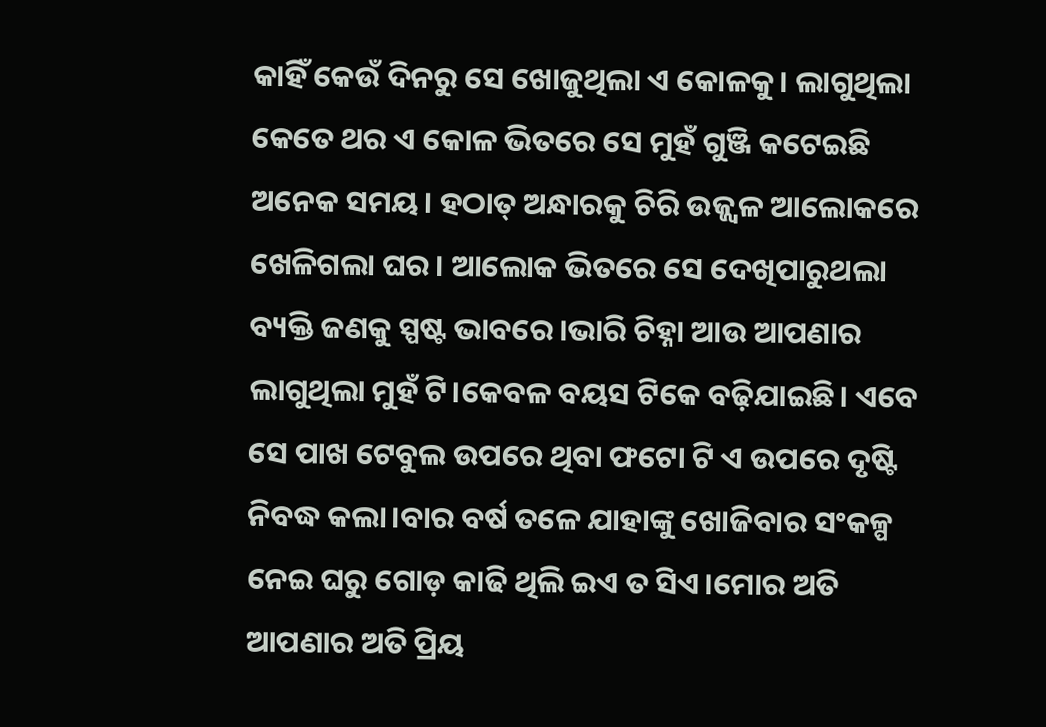କାହିଁ କେଉଁ ଦିନରୁ ସେ ଖୋଜୁଥିଲା ଏ କୋଳକୁ। ଲାଗୁଥିଲା କେତେ ଥର ଏ କୋଳ ଭିତରେ ସେ ମୁହଁ ଗୁଞ୍ଜି କଟେଇଛି ଅନେକ ସମୟ। ହଠାତ୍ ଅନ୍ଧାରକୁ ଚିରି ଉଜ୍ଜ୍ୱଳ ଆଲୋକରେ ଖେଳିଗଲା ଘର। ଆଲୋକ ଭିତରେ ସେ ଦେଖିପାରୁଥଲା ବ୍ୟକ୍ତି ଜଣକୁ ସ୍ପଷ୍ଟ ଭାବରେ।ଭାରି ଚିହ୍ନା ଆଉ ଆପଣାର ଲାଗୁଥିଲା ମୁହଁ ଟି।କେବଳ ବୟସ ଟିକେ ବଢ଼ିଯାଇଛି। ଏବେ ସେ ପାଖ ଟେବୁଲ ଉପରେ ଥିବା ଫଟୋ ଟି ଏ ଉପରେ ଦୃଷ୍ଟି ନିବଦ୍ଧ କଲା।ବାର ବର୍ଷ ତଳେ ଯାହାଙ୍କୁ ଖୋଜିବାର ସଂକଳ୍ପ ନେଇ ଘରୁ ଗୋଡ଼ କାଢି ଥିଲି ଇଏ ତ ସିଏ।ମୋର ଅତି ଆପଣାର ଅତି ପ୍ରିୟ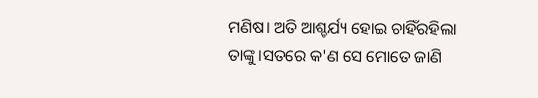ମଣିଷ। ଅତି ଆଶ୍ଚର୍ଯ୍ୟ ହୋଇ ଚାହିଁରହିଲା ତାଙ୍କୁ।ସତରେ କ'ଣ ସେ ମୋତେ ଜାଣି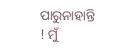ପାରୁନାହାନ୍ତି ! ମୁଁ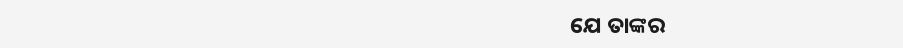ଯେ ତାଙ୍କର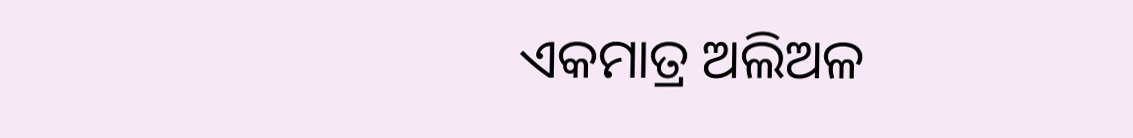ଏକମାତ୍ର ଅଲିଅଳ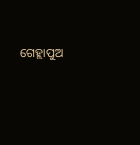ଗେହ୍ଲାପୁଅ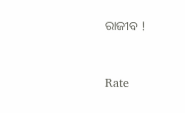ରାଜୀବ !



Rate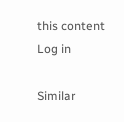this content
Log in

Similar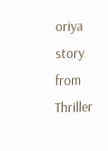oriya story from Thriller